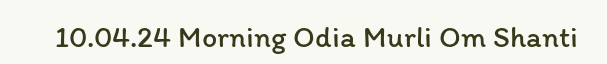10.04.24 Morning Odia Murli Om Shanti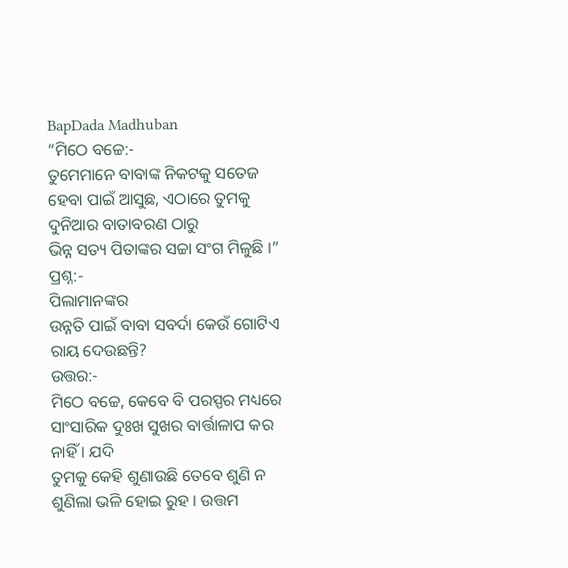BapDada Madhuban
“ମିଠେ ବଚ୍ଚେ:-
ତୁମେମାନେ ବାବାଙ୍କ ନିକଟକୁ ସତେଜ ହେବା ପାଇଁ ଆସୁଛ, ଏଠାରେ ତୁମକୁ ଦୁନିଆର ବାତାବରଣ ଠାରୁ
ଭିନ୍ନ ସତ୍ୟ ପିତାଙ୍କର ସଚ୍ଚା ସଂଗ ମିଳୁଛି ।”
ପ୍ରଶ୍ନ:-
ପିଲାମାନଙ୍କର
ଉନ୍ନତି ପାଇଁ ବାବା ସବର୍ଦା କେଉଁ ଗୋଟିଏ ରାୟ ଦେଉଛନ୍ତି?
ଉତ୍ତର:-
ମିଠେ ବଚ୍ଚେ, କେବେ ବି ପରସ୍ପର ମଧ୍ୟରେ ସାଂସାରିକ ଦୁଃଖ ସୁଖର ବାର୍ତ୍ତାଳାପ କର ନାହିଁ । ଯଦି
ତୁମକୁ କେହି ଶୁଣାଉଛି ତେବେ ଶୁଣି ନ ଶୁଣିଲା ଭଳି ହୋଇ ରୁହ । ଉତ୍ତମ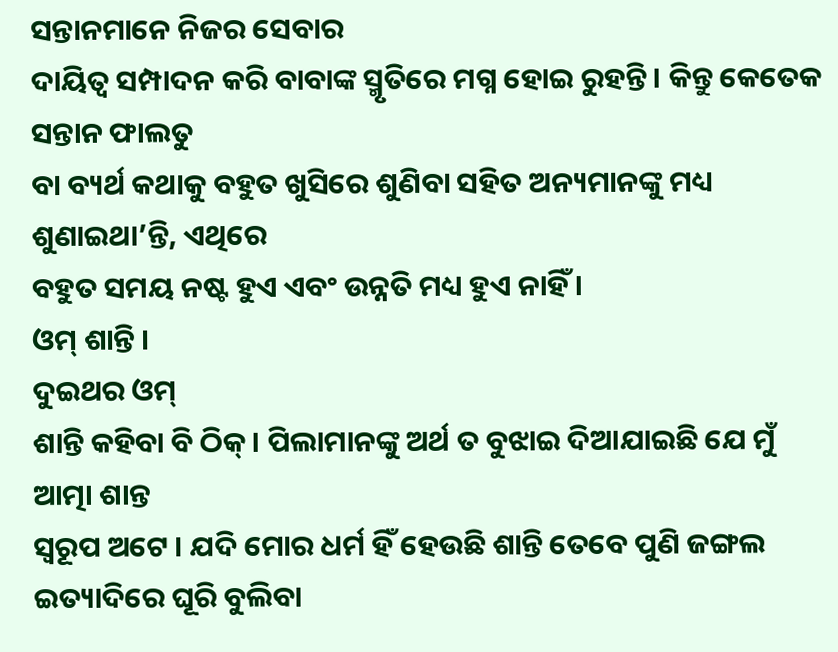ସନ୍ତାନମାନେ ନିଜର ସେବାର
ଦାୟିତ୍ୱ ସମ୍ପାଦନ କରି ବାବାଙ୍କ ସ୍ମୃତିରେ ମଗ୍ନ ହୋଇ ରୁହନ୍ତି । କିନ୍ତୁ କେତେକ ସନ୍ତାନ ଫାଲତୁ
ବା ବ୍ୟର୍ଥ କଥାକୁ ବହୁତ ଖୁସିରେ ଶୁଣିବା ସହିତ ଅନ୍ୟମାନଙ୍କୁ ମଧ୍ୟ ଶୁଣାଇଥା’ନ୍ତି, ଏଥିରେ
ବହୁତ ସମୟ ନଷ୍ଟ ହୁଏ ଏବଂ ଉନ୍ନତି ମଧ୍ୟ ହୁଏ ନାହିଁ ।
ଓମ୍ ଶାନ୍ତି ।
ଦୁଇଥର ଓମ୍
ଶାନ୍ତି କହିବା ବି ଠିକ୍ । ପିଲାମାନଙ୍କୁ ଅର୍ଥ ତ ବୁଝାଇ ଦିଆଯାଇଛି ଯେ ମୁଁ ଆତ୍ମା ଶାନ୍ତ
ସ୍ୱରୂପ ଅଟେ । ଯଦି ମୋର ଧର୍ମ ହିଁ ହେଉଛି ଶାନ୍ତି ତେବେ ପୁଣି ଜଙ୍ଗଲ ଇତ୍ୟାଦିରେ ଘୂରି ବୁଲିବା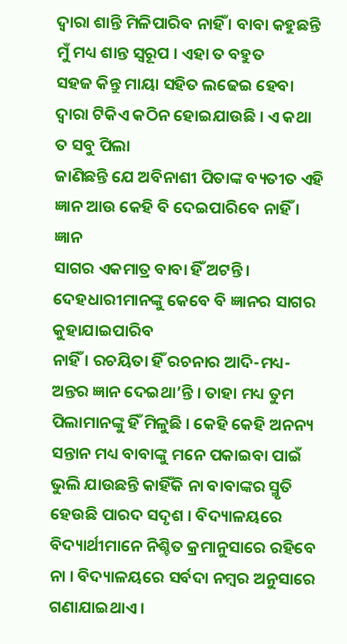ଦ୍ୱାରା ଶାନ୍ତି ମିଳିପାରିବ ନାହିଁ । ବାବା କହୁଛନ୍ତି ମୁଁ ମଧ୍ୟ ଶାନ୍ତ ସ୍ୱରୂପ । ଏହା ତ ବହୁତ
ସହଜ କିନ୍ତୁ ମାୟା ସହିତ ଲଢେଇ ହେବା ଦ୍ୱାରା ଟିକିଏ କଠିନ ହୋଇଯାଉଛି । ଏ କଥା ତ ସବୁ ପିଲା
ଜାଣିଛନ୍ତି ଯେ ଅବିନାଶୀ ପିତାଙ୍କ ବ୍ୟତୀତ ଏହି ଜ୍ଞାନ ଆଉ କେହି ବି ଦେଇପାରିବେ ନାହିଁ । ଜ୍ଞାନ
ସାଗର ଏକମାତ୍ର ବାବା ହିଁ ଅଟନ୍ତି । ଦେହଧାରୀମାନଙ୍କୁ କେବେ ବି ଜ୍ଞାନର ସାଗର କୁହାଯାଇପାରିବ
ନାହିଁ । ରଚୟିତା ହିଁ ରଚନାର ଆଦି-ମଧ୍ୟ-ଅନ୍ତର ଜ୍ଞାନ ଦେଇଥା’ନ୍ତି । ତାହା ମଧ୍ୟ ତୁମ
ପିଲାମାନଙ୍କୁ ହିଁ ମିଳୁଛି । କେହି କେହି ଅନନ୍ୟ ସନ୍ତାନ ମଧ୍ୟ ବାବାଙ୍କୁ ମନେ ପକାଇବା ପାଇଁ
ଭୁଲି ଯାଉଛନ୍ତି କାହିଁକି ନା ବାବାଙ୍କର ସ୍ମୃତି ହେଉଛି ପାରଦ ସଦୃଶ । ବିଦ୍ୟାଳୟରେ
ବିଦ୍ୟାର୍ଥୀମାନେ ନିଶ୍ଚିତ କ୍ରମାନୁସାରେ ରହିବେ ନା । ବିଦ୍ୟାଳୟରେ ସର୍ବଦା ନମ୍ବର ଅନୁସାରେ
ଗଣାଯାଇଥାଏ ।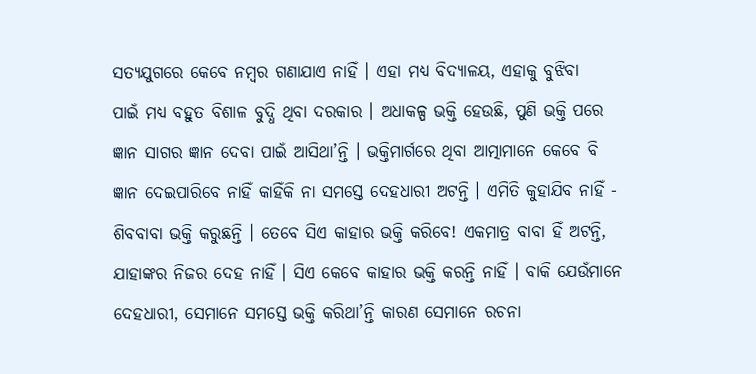ସତ୍ୟଯୁଗରେ କେବେ ନମ୍ବର ଗଣାଯାଏ ନାହିଁ । ଏହା ମଧ୍ୟ ବିଦ୍ୟାଳୟ, ଏହାକୁ ବୁଝିବା
ପାଇଁ ମଧ୍ୟ ବହୁତ ବିଶାଳ ବୁଦ୍ଧି ଥିବା ଦରକାର । ଅଧାକଳ୍ପ ଭକ୍ତି ହେଉଛି, ପୁଣି ଭକ୍ତି ପରେ
ଜ୍ଞାନ ସାଗର ଜ୍ଞାନ ଦେବା ପାଇଁ ଆସିଥା’ନ୍ତି । ଭକ୍ତିମାର୍ଗରେ ଥିବା ଆତ୍ମାମାନେ କେବେ ବି
ଜ୍ଞାନ ଦେଇପାରିବେ ନାହିଁ କାହିଁକି ନା ସମସ୍ତେ ଦେହଧାରୀ ଅଟନ୍ତି । ଏମିତି କୁହାଯିବ ନାହିଁ -
ଶିବବାବା ଭକ୍ତି କରୁଛନ୍ତି । ତେବେ ସିଏ କାହାର ଭକ୍ତି କରିବେ! ଏକମାତ୍ର ବାବା ହିଁ ଅଟନ୍ତି,
ଯାହାଙ୍କର ନିଜର ଦେହ ନାହିଁ । ସିଏ କେବେ କାହାର ଭକ୍ତି କରନ୍ତି ନାହିଁ । ବାକି ଯେଉଁମାନେ
ଦେହଧାରୀ, ସେମାନେ ସମସ୍ତେ ଭକ୍ତି କରିଥା’ନ୍ତି କାରଣ ସେମାନେ ରଚନା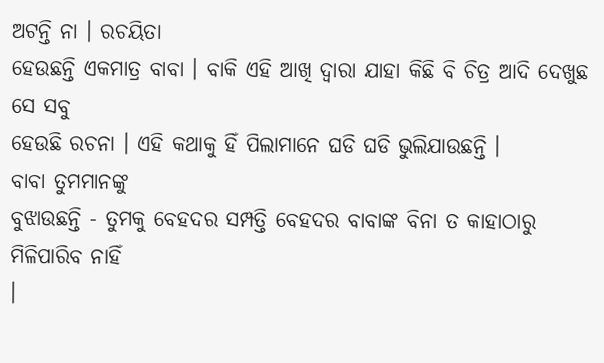ଅଟନ୍ତି ନା । ରଚୟିତା
ହେଉଛନ୍ତି ଏକମାତ୍ର ବାବା । ବାକି ଏହି ଆଖି ଦ୍ୱାରା ଯାହା କିଛି ବି ଚିତ୍ର ଆଦି ଦେଖୁଛ ସେ ସବୁ
ହେଉଛି ରଚନା । ଏହି କଥାକୁ ହିଁ ପିଲାମାନେ ଘଡି ଘଡି ଭୁଲିଯାଉଛନ୍ତି ।
ବାବା ତୁମମାନଙ୍କୁ
ବୁଝାଉଛନ୍ତି - ତୁମକୁ ବେହଦର ସମ୍ପତ୍ତି ବେହଦର ବାବାଙ୍କ ବିନା ତ କାହାଠାରୁ ମିଳିପାରିବ ନାହିଁ
।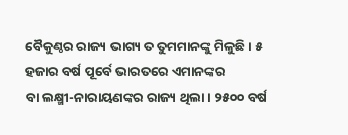ବୈକୁଣ୍ଠର ରାଜ୍ୟ ଭାଗ୍ୟ ତ ତୁମମାନଙ୍କୁ ମିଳୁଛି । ୫ ହଜାର ବର୍ଷ ପୂର୍ବେ ଭାରତରେ ଏମାନଙ୍କର
ବା ଲକ୍ଷ୍ମୀ-ନାରାୟଣଙ୍କର ରାଜ୍ୟ ଥିଲା । ୨୫୦୦ ବର୍ଷ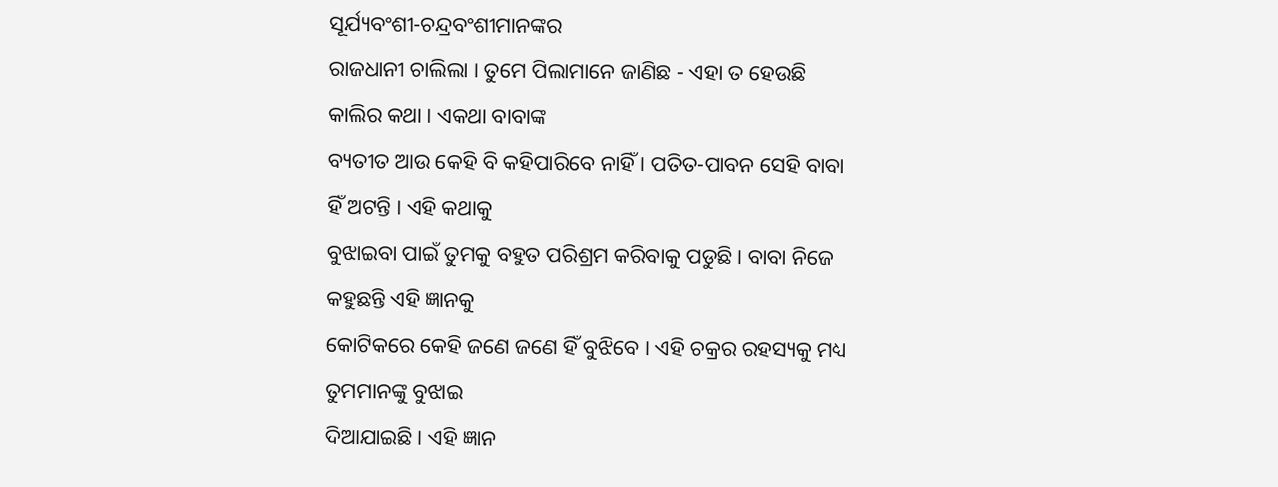ସୂର୍ଯ୍ୟବଂଶୀ-ଚନ୍ଦ୍ରବଂଶୀମାନଙ୍କର
ରାଜଧାନୀ ଚାଲିଲା । ତୁମେ ପିଲାମାନେ ଜାଣିଛ - ଏହା ତ ହେଉଛି କାଲିର କଥା । ଏକଥା ବାବାଙ୍କ
ବ୍ୟତୀତ ଆଉ କେହି ବି କହିପାରିବେ ନାହିଁ । ପତିତ-ପାବନ ସେହି ବାବା ହିଁ ଅଟନ୍ତି । ଏହି କଥାକୁ
ବୁଝାଇବା ପାଇଁ ତୁମକୁ ବହୁତ ପରିଶ୍ରମ କରିବାକୁ ପଡୁଛି । ବାବା ନିଜେ କହୁଛନ୍ତି ଏହି ଜ୍ଞାନକୁ
କୋଟିକରେ କେହି ଜଣେ ଜଣେ ହିଁ ବୁଝିବେ । ଏହି ଚକ୍ରର ରହସ୍ୟକୁ ମଧ୍ୟ ତୁମମାନଙ୍କୁ ବୁଝାଇ
ଦିଆଯାଇଛି । ଏହି ଜ୍ଞାନ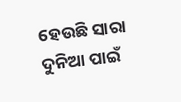ହେଉଛି ସାରା ଦୁନିଆ ପାଇଁ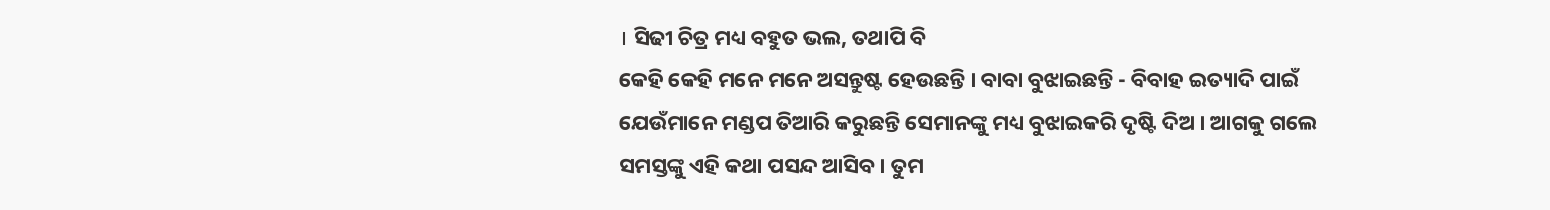। ସିଢୀ ଚିତ୍ର ମଧ୍ୟ ବହୁତ ଭଲ, ତଥାପି ବି
କେହି କେହି ମନେ ମନେ ଅସନ୍ତୁଷ୍ଟ ହେଉଛନ୍ତି । ବାବା ବୁଝାଇଛନ୍ତି - ବିବାହ ଇତ୍ୟାଦି ପାଇଁ
ଯେଉଁମାନେ ମଣ୍ଡପ ତିଆରି କରୁଛନ୍ତି ସେମାନଙ୍କୁ ମଧ୍ୟ ବୁଝାଇକରି ଦୃଷ୍ଟି ଦିଅ । ଆଗକୁ ଗଲେ
ସମସ୍ତଙ୍କୁ ଏହି କଥା ପସନ୍ଦ ଆସିବ । ତୁମ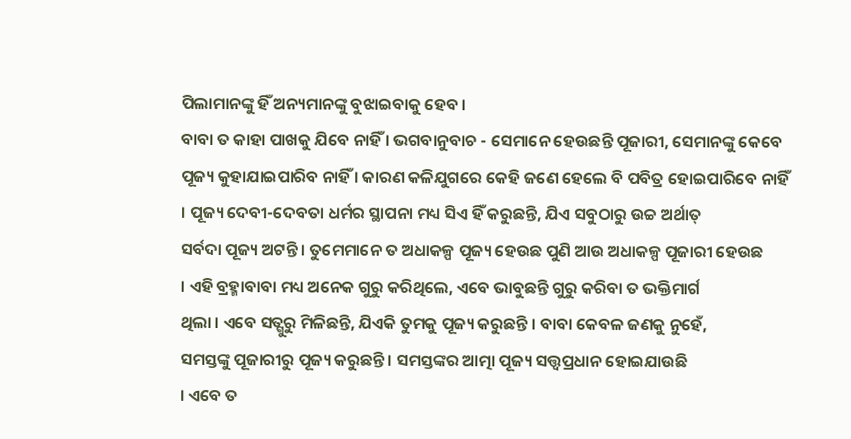ପିଲାମାନଙ୍କୁ ହିଁ ଅନ୍ୟମାନଙ୍କୁ ବୁଝାଇବାକୁ ହେବ ।
ବାବା ତ କାହା ପାଖକୁ ଯିବେ ନାହିଁ । ଭଗବାନୁବାଚ - ସେମାନେ ହେଉଛନ୍ତି ପୂଜାରୀ, ସେମାନଙ୍କୁ କେବେ
ପୂଜ୍ୟ କୁହାଯାଇପାରିବ ନାହିଁ । କାରଣ କଳିଯୁଗରେ କେହି ଜଣେ ହେଲେ ବି ପବିତ୍ର ହୋଇପାରିବେ ନାହିଁ
। ପୂଜ୍ୟ ଦେବୀ-ଦେବତା ଧର୍ମର ସ୍ଥାପନା ମଧ୍ୟ ସିଏ ହିଁ କରୁଛନ୍ତି, ଯିଏ ସବୁଠାରୁ ଉଚ୍ଚ ଅର୍ଥାତ୍
ସର୍ବଦା ପୂଜ୍ୟ ଅଟନ୍ତି । ତୁମେମାନେ ତ ଅଧାକଳ୍ପ ପୂଜ୍ୟ ହେଉଛ ପୁଣି ଆଉ ଅଧାକଳ୍ପ ପୂଜାରୀ ହେଉଛ
। ଏହି ବ୍ରହ୍ମାବାବା ମଧ୍ୟ ଅନେକ ଗୁରୁ କରିଥିଲେ, ଏବେ ଭାବୁଛନ୍ତି ଗୁରୁ କରିବା ତ ଭକ୍ତିମାର୍ଗ
ଥିଲା । ଏବେ ସତ୍ଗୁରୁ ମିଳିଛନ୍ତି, ଯିଏକି ତୁମକୁ ପୂଜ୍ୟ କରୁଛନ୍ତି । ବାବା କେବଳ ଜଣକୁ ନୁହେଁ,
ସମସ୍ତଙ୍କୁ ପୂଜାରୀରୁ ପୂଜ୍ୟ କରୁଛନ୍ତି । ସମସ୍ତଙ୍କର ଆତ୍ମା ପୂଜ୍ୟ ସତ୍ତ୍ୱପ୍ରଧାନ ହୋଇଯାଉଛି
। ଏବେ ତ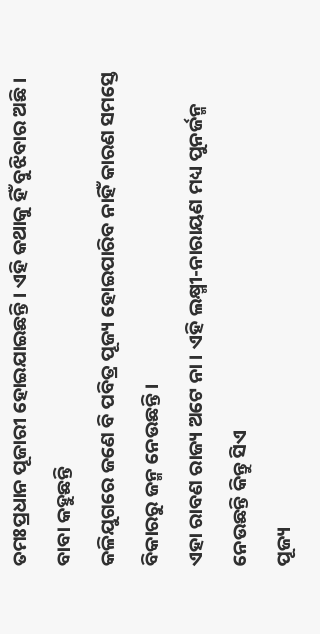ତମଃପ୍ରଧାନ ପୂଜାରୀ ହୋଇଯାଇଛନ୍ତି । ଏହି କଥାକୁ ହିଁ ବୁଝିବାର ଅଛି । ବାବା କହୁଛନ୍ତି
କଳିଯୁଗରେ ଜଣେ ବି ପବିତ୍ର ପୂଜ୍ୟ ହୋଇପାରିବ ନାହିଁ କାରଣ ସମସ୍ତେ ବିକାରରୁ ଜନ୍ମ ନେଉଛନ୍ତି ।
ଏହା ରାବଣ ରାଜ୍ୟ ଅଟେ ନା । ଏହି ଲକ୍ଷ୍ମୀ-ନାରାୟଣ ମଧ୍ୟ ପୁନର୍ଜନ୍ମ ନେଉଛନ୍ତି କିନ୍ତୁ ସିଏ
ପୂଜ୍ୟ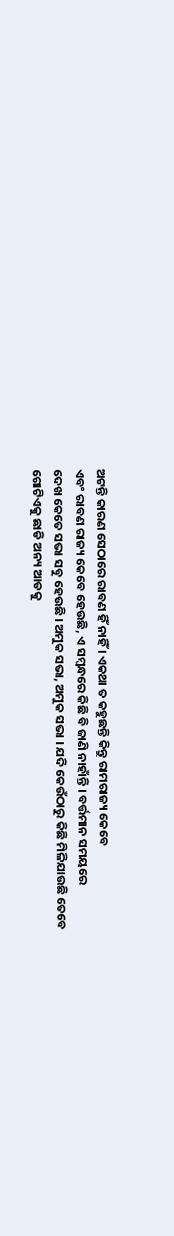ଅଟନ୍ତି କାରଣ ସେଠାରେ ରାବଣ ହିଁ ନାହିଁ । ଏକଥା ତ କହୁଛନ୍ତି କିନ୍ତୁ ରାମରାଜ୍ୟ କେବେ
ଏବଂ ରାବଣ ରାଜ୍ୟ କେବେ ହେଉଛି, ଏ ସମ୍ବନ୍ଧରେ କିଛି ବି ଜାଣି ନାହାଁନ୍ତି । ବର୍ତ୍ତମାନ ସମୟରେ
ଦେଖ କେତେ ସଭା ସବୁ ହେଉଛି । ଅମୁକ ସଭା, ଅମୁକ ସଭା । ଯଦି କେଉଁଠାରୁ କିଛି ମିଳିଯାଉଛି ତେବେ
ଗୋଟିଏକୁ ଛାଡି ଅନ୍ୟ ଆଡକୁ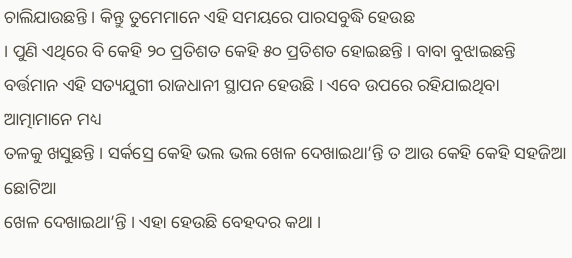ଚାଲିଯାଉଛନ୍ତି । କିନ୍ତୁ ତୁମେମାନେ ଏହି ସମୟରେ ପାରସବୁଦ୍ଧି ହେଉଛ
। ପୁଣି ଏଥିରେ ବି କେହି ୨୦ ପ୍ରତିଶତ କେହି ୫୦ ପ୍ରତିଶତ ହୋଇଛନ୍ତି । ବାବା ବୁଝାଇଛନ୍ତି
ବର୍ତ୍ତମାନ ଏହି ସତ୍ୟଯୁଗୀ ରାଜଧାନୀ ସ୍ଥାପନ ହେଉଛି । ଏବେ ଉପରେ ରହିଯାଇଥିବା ଆତ୍ମାମାନେ ମଧ୍ୟ
ତଳକୁ ଖସୁଛନ୍ତି । ସର୍କସ୍ରେ କେହି ଭଲ ଭଲ ଖେଳ ଦେଖାଇଥା’ନ୍ତି ତ ଆଉ କେହି କେହି ସହଜିଆ ଛୋଟିଆ
ଖେଳ ଦେଖାଇଥା’ନ୍ତି । ଏହା ହେଉଛି ବେହଦର କଥା ।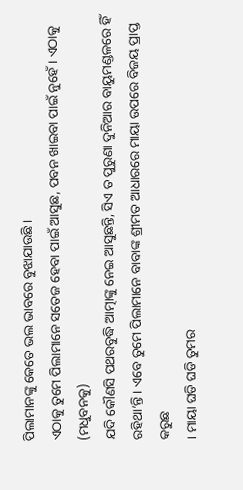ପିଲାମାନଙ୍କୁ କେତେ ଭଲ ଭାବରେ ବୁଝାଯାଉଛି ।
ଏଠାକୁ ତୁମେ ପିଲାମାନେ ସତେଜ ହେବା ପାଇଁ ଆସୁଛ, ପବନ ଖାଇବା ପାଇଁ ନୁହେଁ । ଏଠାକୁ (ମଧୁବନକୁ)
ଯଦି କୌଣସି ପଥରବୁଦ୍ଧି ଆତ୍ମାଙ୍କୁ ନେଇ ଆସୁଛନ୍ତି, ସିଏ ତ ପୁରୁଣା ଦୁନିଆର ବାୟୁମଣ୍ଡଳରେ ହିଁ
ରହିଥା’ନ୍ତି । ଏବେ ତୁମେ ପିଲାମାନେ ବାବାଙ୍କ ଶ୍ରୀମତ ଆଧାରରେ ମାୟା ଉପରେ ବିଜୟ ପ୍ରାପ୍ତ କରୁଛ
। ମାୟା ଘଡି ଘଡି ତୁମର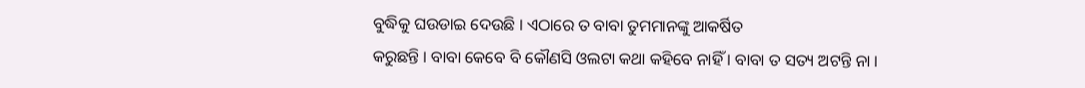ବୁଦ୍ଧିକୁ ଘଉଡାଇ ଦେଉଛି । ଏଠାରେ ତ ବାବା ତୁମମାନଙ୍କୁ ଆକର୍ଷିତ
କରୁଛନ୍ତି । ବାବା କେବେ ବି କୌଣସି ଓଲଟା କଥା କହିବେ ନାହିଁ । ବାବା ତ ସତ୍ୟ ଅଟନ୍ତି ନା ।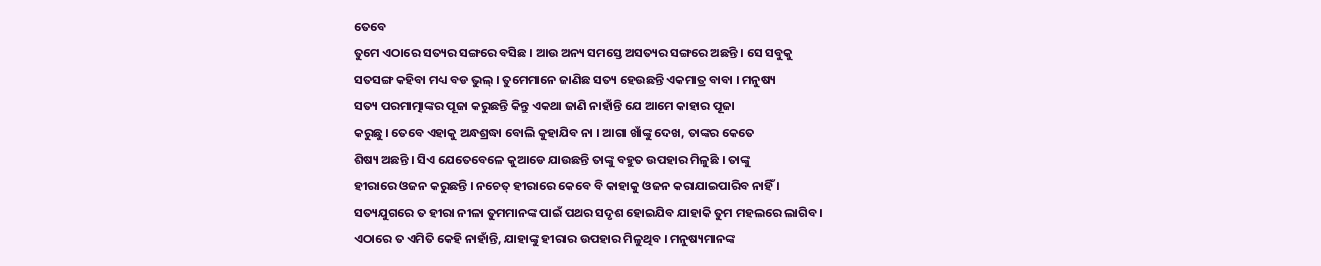ତେବେ
ତୁମେ ଏଠାରେ ସତ୍ୟର ସଙ୍ଗରେ ବସିଛ । ଆଉ ଅନ୍ୟ ସମସ୍ତେ ଅସତ୍ୟର ସଙ୍ଗରେ ଅଛନ୍ତି । ସେ ସବୁକୁ
ସତସଙ୍ଗ କହିବା ମଧ୍ୟ ବଡ ଭୁଲ୍ । ତୁମେମାନେ ଜାଣିଛ ସତ୍ୟ ହେଉଛନ୍ତି ଏକମାତ୍ର ବାବା । ମନୁଷ୍ୟ
ସତ୍ୟ ପରମାତ୍ମାଙ୍କର ପୂଜା କରୁଛନ୍ତି କିନ୍ତୁ ଏକଥା ଜାଣି ନାହାଁନ୍ତି ଯେ ଆମେ କାହାର ପୂଜା
କରୁଛୁ । ତେବେ ଏହାକୁ ଅନ୍ଧଶ୍ରଦ୍ଧା ବୋଲି କୁହାଯିବ ନା । ଆଗା ଖାଁଙ୍କୁ ଦେଖ, ତାଙ୍କର କେତେ
ଶିଷ୍ୟ ଅଛନ୍ତି । ସିଏ ଯେତେବେଳେ କୁଆଡେ ଯାଉଛନ୍ତି ତାଙ୍କୁ ବହୁତ ଉପହାର ମିଳୁଛି । ତାଙ୍କୁ
ହୀରାରେ ଓଜନ କରୁଛନ୍ତି । ନଚେତ୍ ହୀରାରେ କେବେ ବି କାହାକୁ ଓଜନ କରାଯାଇପାରିବ ନାହିଁ ।
ସତ୍ୟଯୁଗରେ ତ ହୀରା ନୀଳା ତୁମମାନଙ୍କ ପାଇଁ ପଥର ସଦୃଶ ହୋଇଯିବ ଯାହାକି ତୁମ ମହଲରେ ଲାଗିବ ।
ଏଠାରେ ତ ଏମିତି କେହି ନାହାଁନ୍ତି, ଯାହାଙ୍କୁ ହୀରାର ଉପହାର ମିଳୁଥିବ । ମନୁଷ୍ୟମାନଙ୍କ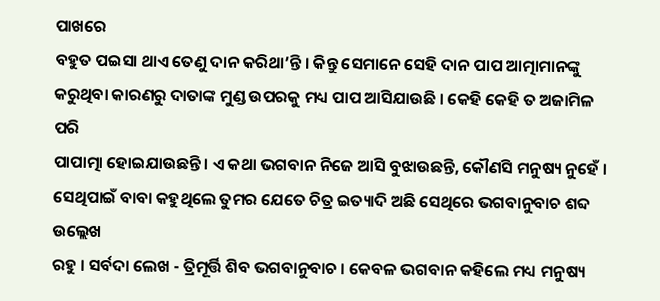ପାଖରେ
ବହୁତ ପଇସା ଥାଏ ତେଣୁ ଦାନ କରିଥା’ନ୍ତି । କିନ୍ତୁ ସେମାନେ ସେହି ଦାନ ପାପ ଆତ୍ମାମାନଙ୍କୁ
କରୁଥିବା କାରଣରୁ ଦାତାଙ୍କ ମୁଣ୍ଡ ଉପରକୁ ମଧ୍ୟ ପାପ ଆସିଯାଉଛି । କେହି କେହି ତ ଅଜାମିଳ ପରି
ପାପାତ୍ମା ହୋଇଯାଉଛନ୍ତି । ଏ କଥା ଭଗବାନ ନିଜେ ଆସି ବୁଝାଉଛନ୍ତି, କୌଣସି ମନୁଷ୍ୟ ନୁହେଁ ।
ସେଥିପାଇଁ ବାବା କହୁଥିଲେ ତୁମର ଯେତେ ଚିତ୍ର ଇତ୍ୟାଦି ଅଛି ସେଥିରେ ଭଗବାନୁବାଚ ଶବ୍ଦ ଉଲ୍ଲେଖ
ରହୁ । ସର୍ବଦା ଲେଖ - ତ୍ରିମୂର୍ତ୍ତି ଶିବ ଭଗବାନୁବାଚ । କେବଳ ଭଗବାନ କହିଲେ ମଧ୍ୟ ମନୁଷ୍ୟ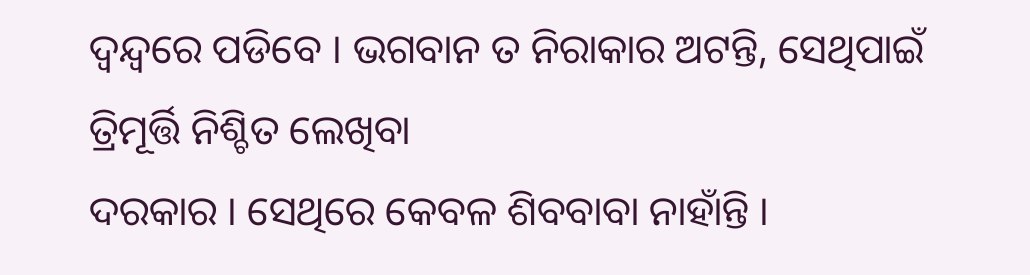ଦ୍ୱନ୍ଦ୍ୱରେ ପଡିବେ । ଭଗବାନ ତ ନିରାକାର ଅଟନ୍ତି, ସେଥିପାଇଁ ତ୍ରିମୂର୍ତ୍ତି ନିଶ୍ଚିତ ଲେଖିବା
ଦରକାର । ସେଥିରେ କେବଳ ଶିବବାବା ନାହାଁନ୍ତି ।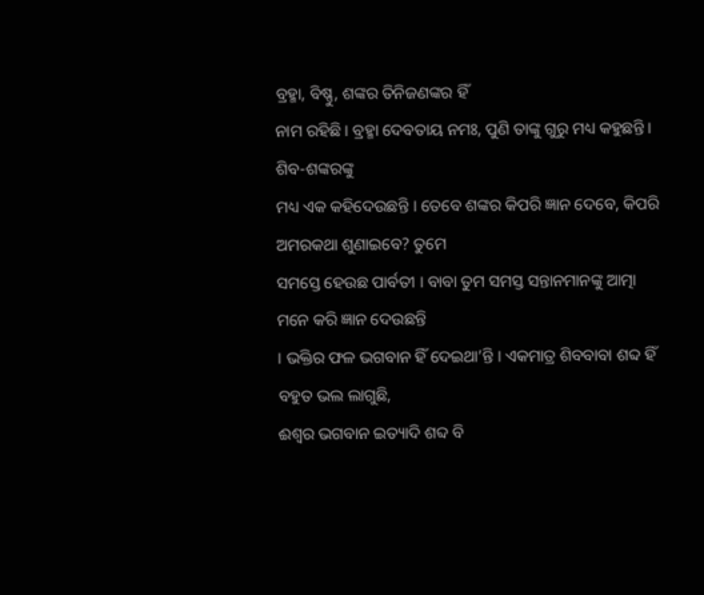ବ୍ରହ୍ମା, ବିଷ୍ଣୁ, ଶଙ୍କର ତିନିଜଣଙ୍କର ହିଁ
ନାମ ରହିଛି । ବ୍ରହ୍ମା ଦେବତାୟ ନମଃ, ପୁଣି ତାଙ୍କୁ ଗୁରୁ ମଧ୍ୟ କହୁଛନ୍ତି । ଶିବ-ଶଙ୍କରଙ୍କୁ
ମଧ୍ୟ ଏକ କହିଦେଉଛନ୍ତି । ତେବେ ଶଙ୍କର କିପରି ଜ୍ଞାନ ଦେବେ, କିପରି ଅମରକଥା ଶୁଣାଇବେ? ତୁମେ
ସମସ୍ତେ ହେଉଛ ପାର୍ବତୀ । ବାବା ତୁମ ସମସ୍ତ ସନ୍ତାନମାନଙ୍କୁ ଆତ୍ମା ମନେ କରି ଜ୍ଞାନ ଦେଉଛନ୍ତି
। ଭକ୍ତିର ଫଳ ଭଗବାନ ହିଁ ଦେଇଥା’ନ୍ତି । ଏକମାତ୍ର ଶିବବାବା ଶବ୍ଦ ହିଁ ବହୁତ ଭଲ ଲାଗୁଛି,
ଈଶ୍ୱର ଭଗବାନ ଇତ୍ୟାଦି ଶବ୍ଦ ବି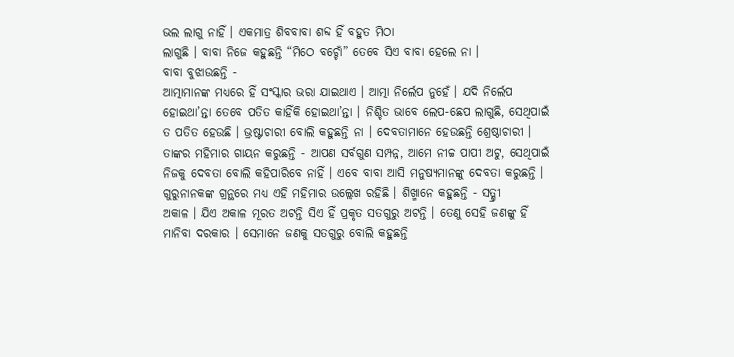ଭଲ ଲାଗୁ ନାହିଁ । ଏକମାତ୍ର ଶିବବାବା ଶବ୍ଦ ହିଁ ବହୁତ ମିଠା
ଲାଗୁଛି । ବାବା ନିଜେ କହୁଛନ୍ତି “ମିଠେ ବଚ୍ଚୋଁ” ତେବେ ସିଏ ବାବା ହେଲେ ନା ।
ବାବା ବୁଝାଉଛନ୍ତି -
ଆତ୍ମାମାନଙ୍କ ମଧ୍ୟରେ ହିଁ ସଂସ୍କାର ଭରା ଯାଇଥାଏ । ଆତ୍ମା ନିର୍ଲେପ ନୁହେଁ । ଯଦି ନିର୍ଲେପ
ହୋଇଥା’ନ୍ତା ତେବେ ପତିତ କାହିଁକି ହୋଇଥା’ନ୍ତା । ନିଶ୍ଚିତ ଭାବେ ଲେପ-ଛେପ ଲାଗୁଛି, ସେଥିପାଇଁ
ତ ପତିତ ହେଉଛି । ଭ୍ରଷ୍ଟାଚାରୀ ବୋଲି କହୁଛନ୍ତି ନା । ଦେବତାମାନେ ହେଉଛନ୍ତି ଶ୍ରେଷ୍ଠାଚାରୀ ।
ତାଙ୍କର ମହିମାର ଗାୟନ କରୁଛନ୍ତି - ଆପଣ ସର୍ବଗୁଣ ସମ୍ପନ୍ନ, ଆମେ ନୀଚ୍ଚ ପାପୀ ଅଟୁ, ସେଥିପାଇଁ
ନିଜକୁ ଦେବତା ବୋଲି କହିପାରିବେ ନାହିଁ । ଏବେ ବାବା ଆସି ମନୁଷ୍ୟମାନଙ୍କୁ ଦେବତା କରୁଛନ୍ତି ।
ଗୁରୁନାନକଙ୍କ ଗ୍ରନ୍ଥରେ ମଧ୍ୟ ଏହି ମହିମାର ଉଲ୍ଲେଖ ରହିଛି । ଶିଖ୍ମାନେ କହୁଛନ୍ତି - ସତ୍ଶ୍ରୀ
ଅକାଳ । ଯିଏ ଅକାଳ ମୂରତ ଅଟନ୍ତି ସିଏ ହିଁ ପ୍ରକୃତ ସତଗୁରୁ ଅଟନ୍ତି । ତେଣୁ ସେହି ଜଣଙ୍କୁ ହିଁ
ମାନିବା ଦରକାର । ସେମାନେ ଜଣକୁ ସତଗୁରୁ ବୋଲି କହୁଛନ୍ତି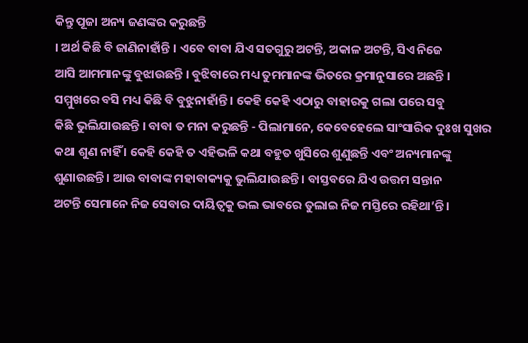କିନ୍ତୁ ପୂଜା ଅନ୍ୟ ଜଣଙ୍କର କରୁଛନ୍ତି
। ଅର୍ଥ କିଛି ବି ଜାଣିନାହାଁନ୍ତି । ଏବେ ବାବା ଯିଏ ସତଗୁରୁ ଅଟନ୍ତି, ଅକାଳ ଅଟନ୍ତି, ସିଏ ନିଜେ
ଆସି ଆମମାନଙ୍କୁ ବୁଝାଉଛନ୍ତି । ବୁଝିବାରେ ମଧ୍ୟ ତୁମମାନଙ୍କ ଭିତରେ କ୍ରମାନୁସାରେ ଅଛନ୍ତି ।
ସମ୍ମୁଖରେ ବସି ମଧ୍ୟ କିଛି ବି ବୁଝୁନାହାଁନ୍ତି । କେହି କେହି ଏଠାରୁ ବାହାରକୁ ଗଲା ପରେ ସବୁ
କିଛି ଭୁଲିଯାଉଛନ୍ତି । ବାବା ତ ମନା କରୁଛନ୍ତି - ପିଲାମାନେ, କେବେହେଲେ ସାଂସାରିକ ଦୁଃଖ ସୁଖର
କଥା ଶୁଣ ନାହିଁ । କେହି କେହି ତ ଏହିଭଳି କଥା ବହୁତ ଖୁସିରେ ଶୁଣୁଛନ୍ତି ଏବଂ ଅନ୍ୟମାନଙ୍କୁ
ଶୁଣାଉଛନ୍ତି । ଆଉ ବାବାଙ୍କ ମହାବାକ୍ୟକୁ ଭୁଲିଯାଉଛନ୍ତି । ବାସ୍ତବରେ ଯିଏ ଉତ୍ତମ ସନ୍ତାନ
ଅଟନ୍ତି ସେମାନେ ନିଜ ସେବାର ଦାୟିତ୍ୱକୁ ଭଲ ଭାବରେ ତୁଲାଇ ନିଜ ମସ୍ତିରେ ରହିଥା’ନ୍ତି ।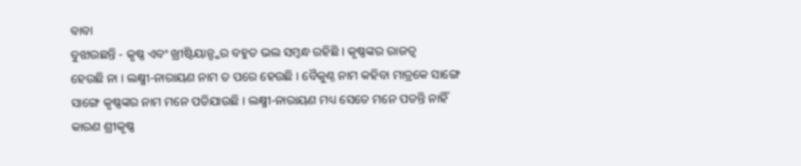ବାବା
ବୁଝାଉଛନ୍ତି - କୃଷ୍ଣ ଏବଂ ଖ୍ରୀଷ୍ଟିୟାନ୍ଙ୍କର ବହୁତ ଭଲ ସମ୍ବନ୍ଧ ରହିଛି । କୃଷ୍ଣଙ୍କର ରାଜତ୍ୱ
ହେଉଛି ନା । ଲକ୍ଷ୍ମୀ-ନାରାୟଣ ନାମ ତ ପରେ ହେଉଛି । ବୈକୁଣ୍ଠ ନାମ କହିବା ମାତ୍ରକେ ସାଙ୍ଗେ
ସାଙ୍ଗେ କୃଷ୍ଣଙ୍କର ନାମ ମନେ ପଡିଯାଉଛି । ଲକ୍ଷ୍ମୀ-ନାରାୟଣ ମଧ୍ୟ ସେତେ ମନେ ପଡନ୍ତି ନାହିଁ
କାରଣ ଶ୍ରୀକୃଷ୍ଣ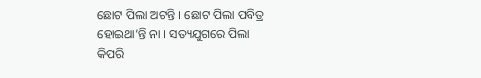ଛୋଟ ପିଲା ଅଟନ୍ତି । ଛୋଟ ପିଲା ପବିତ୍ର ହୋଇଥା’ନ୍ତି ନା । ସତ୍ୟଯୁଗରେ ପିଲା
କିପରି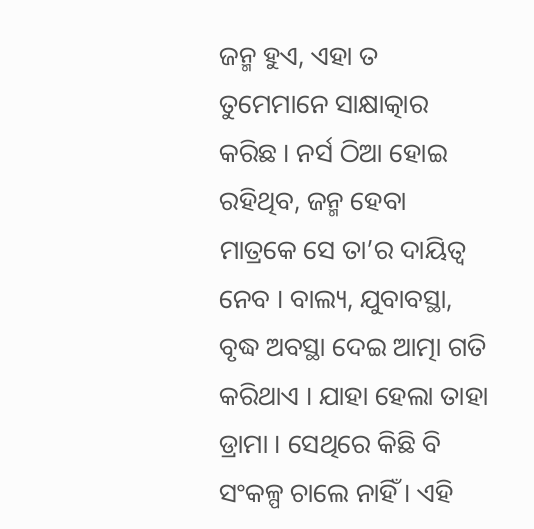ଜନ୍ମ ହୁଏ, ଏହା ତ ତୁମେମାନେ ସାକ୍ଷାତ୍କାର କରିଛ । ନର୍ସ ଠିଆ ହୋଇ ରହିଥିବ, ଜନ୍ମ ହେବା
ମାତ୍ରକେ ସେ ତା’ର ଦାୟିତ୍ୱ ନେବ । ବାଲ୍ୟ, ଯୁବାବସ୍ଥା, ବୃଦ୍ଧ ଅବସ୍ଥା ଦେଇ ଆତ୍ମା ଗତି
କରିଥାଏ । ଯାହା ହେଲା ତାହା ଡ୍ରାମା । ସେଥିରେ କିଛି ବି ସଂକଳ୍ପ ଚାଲେ ନାହିଁ । ଏହି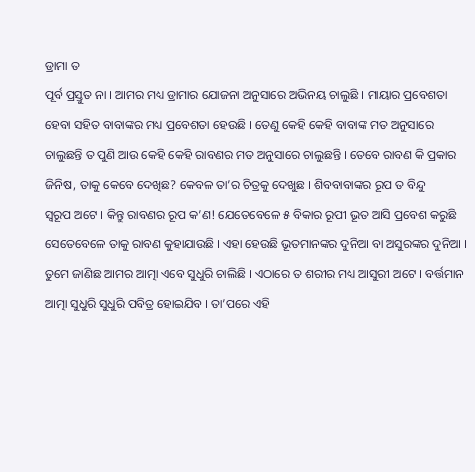ଡ୍ରାମା ତ
ପୂର୍ବ ପ୍ରସ୍ତୁତ ନା । ଆମର ମଧ୍ୟ ଡ୍ରାମାର ଯୋଜନା ଅନୁସାରେ ଅଭିନୟ ଚାଲୁଛି । ମାୟାର ପ୍ରବେଶତା
ହେବା ସହିତ ବାବାଙ୍କର ମଧ୍ୟ ପ୍ରବେଶତା ହେଉଛି । ତେଣୁ କେହି କେହି ବାବାଙ୍କ ମତ ଅନୁସାରେ
ଚାଲୁଛନ୍ତି ତ ପୁଣି ଆଉ କେହି କେହି ରାବଣର ମତ ଅନୁସାରେ ଚାଲୁଛନ୍ତି । ତେବେ ରାବଣ କି ପ୍ରକାର
ଜିନିଷ, ତାକୁ କେବେ ଦେଖିଛ? କେବଳ ତା’ର ଚିତ୍ରକୁ ଦେଖୁଛ । ଶିବବାବାଙ୍କର ରୂପ ତ ବିନ୍ଦୁ
ସ୍ୱରୂପ ଅଟେ । କିନ୍ତୁ ରାବଣର ରୂପ କ’ଣ! ଯେତେବେଳେ ୫ ବିକାର ରୂପୀ ଭୂତ ଆସି ପ୍ରବେଶ କରୁଛି
ସେତେବେଳେ ତାକୁ ରାବଣ କୁହାଯାଉଛି । ଏହା ହେଉଛି ଭୂତମାନଙ୍କର ଦୁନିଆ ବା ଅସୁରଙ୍କର ଦୁନିଆ ।
ତୁମେ ଜାଣିଛ ଆମର ଆତ୍ମା ଏବେ ସୁଧୁରି ଚାଲିଛି । ଏଠାରେ ତ ଶରୀର ମଧ୍ୟ ଆସୁରୀ ଅଟେ । ବର୍ତ୍ତମାନ
ଆତ୍ମା ସୁଧୁରି ସୁଧୁରି ପବିତ୍ର ହୋଇଯିବ । ତା’ପରେ ଏହି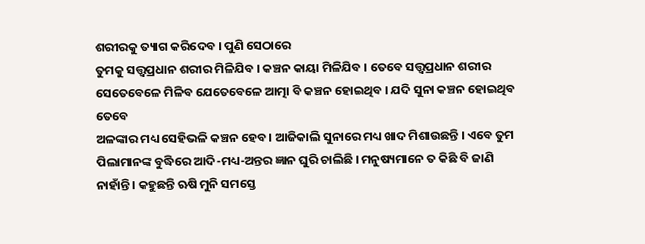ଶରୀରକୁ ତ୍ୟାଗ କରିଦେବ । ପୁଣି ସେଠାରେ
ତୁମକୁ ସତ୍ତ୍ୱପ୍ରଧାନ ଶରୀର ମିଳିଯିବ । କଞ୍ଚନ କାୟା ମିଳିଯିବ । ତେବେ ସତ୍ତ୍ୱପ୍ରଧାନ ଶରୀର
ସେତେବେଳେ ମିଳିବ ଯେତେବେଳେ ଆତ୍ମା ବି କଞ୍ଚନ ହୋଇଥିବ । ଯଦି ସୁନା କଞ୍ଚନ ହୋଇଥିବ ତେବେ
ଅଳଙ୍କାର ମଧ୍ୟ ସେହିଭଳି କଞ୍ଚନ ହେବ । ଆଜିକାଲି ସୁନାରେ ମଧ୍ୟ ଖାଦ ମିଶାଉଛନ୍ତି । ଏବେ ତୁମ
ପିଲାମାନଙ୍କ ବୁଦ୍ଧିରେ ଆଦି-ମଧ୍ୟ-ଅନ୍ତର ଜ୍ଞାନ ଘୁରି ଚାଲିଛି । ମନୁଷ୍ୟମାନେ ତ କିଛି ବି ଜାଣି
ନାହାଁନ୍ତି । କହୁଛନ୍ତି ଋଷି ମୁନି ସମସ୍ତେ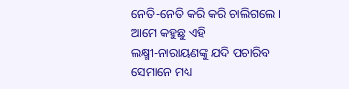ନେତି-ନେତି କରି କରି ଚାଲିଗଲେ । ଆମେ କହୁଛୁ ଏହି
ଲକ୍ଷ୍ମୀ-ନାରାୟଣଙ୍କୁ ଯଦି ପଚାରିବ ସେମାନେ ମଧ୍ୟ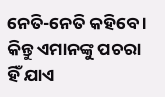ନେତି-ନେତି କହିବେ । କିନ୍ତୁ ଏମାନଙ୍କୁ ପଚରା
ହିଁ ଯାଏ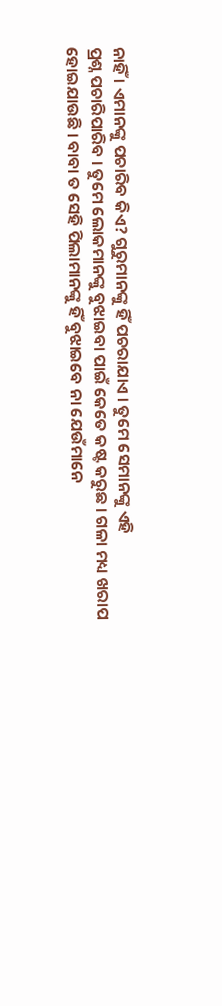ନାହିଁ । ଏମାନଙ୍କୁ ପଚାରିବ କିଏ? ଗୁରୁମାନଙ୍କୁ ହିଁ ପଚରାଯାଏ । ତୁମେ ସେମାନଙ୍କୁ ଏହି
ପ୍ରଶ୍ନ ପଚାରିପାରିବ । ତୁମେ ଲୋକମାନଙ୍କୁ ବୁଝାଇବା ପାଇଁ କେତେ କଷ୍ଟ କରୁଛ । ଗଳା ମଧ୍ୟ ଖରାପ
ହୋଇଯାଉଛି । ବାବା ତ ସେହି ପିଲାମାନଙ୍କୁ ହିଁ ବୁଝାଇବେ ନା ଯେଉଁମାନେ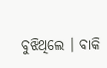ବୁଝିଥିଲେ । ବାକି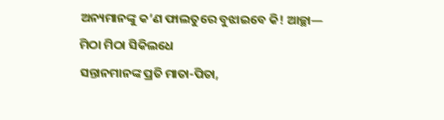ଅନ୍ୟମାନଙ୍କୁ କ’ଣ ଫାଲତୁରେ ବୁଝାଇବେ କି! ଆଚ୍ଛା—
ମିଠା ମିଠା ସିକିଲଧେ
ସନ୍ତାନମାନଙ୍କ ପ୍ରତି ମାତା-ପିତା,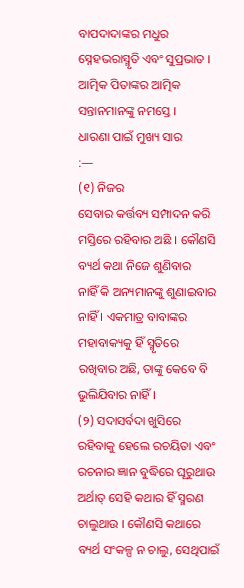ବାପଦାଦାଙ୍କର ମଧୁର ସ୍ନେହଭରାସ୍ମୃତି ଏବଂ ସୁପ୍ରଭାତ ।
ଆତ୍ମିକ ପିତାଙ୍କର ଆତ୍ମିକ ସନ୍ତାନମାନଙ୍କୁ ନମସ୍ତେ ।
ଧାରଣା ପାଇଁ ମୁଖ୍ୟ ସାର
:—
(୧) ନିଜର
ସେବାର କର୍ତ୍ତବ୍ୟ ସମ୍ପାଦନ କରି ମସ୍ତିରେ ରହିବାର ଅଛି । କୌଣସି ବ୍ୟର୍ଥ କଥା ନିଜେ ଶୁଣିବାର
ନାହିଁ କି ଅନ୍ୟମାନଙ୍କୁ ଶୁଣାଇବାର ନାହିଁ । ଏକମାତ୍ର ବାବାଙ୍କର ମହାବାକ୍ୟକୁ ହିଁ ସ୍ମୃତିରେ
ରଖିବାର ଅଛି, ତାଙ୍କୁ କେବେ ବି ଭୁଲିଯିବାର ନାହିଁ ।
(୨) ସଦାସର୍ବଦା ଖୁସିରେ
ରହିବାକୁ ହେଲେ ରଚୟିତା ଏବଂ ରଚନାର ଜ୍ଞାନ ବୁଦ୍ଧିରେ ଘୂରୁଥାଉ ଅର୍ଥାତ୍ ସେହି କଥାର ହିଁ ସ୍ମରଣ
ଚାଲୁଥାଉ । କୌଣସି କଥାରେ ବ୍ୟର୍ଥ ସଂକଳ୍ପ ନ ଚାଲୁ, ସେଥିପାଇଁ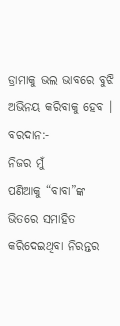ଡ୍ରାମାକୁ ଭଲ ଭାବରେ ବୁଝି
ଅଭିନୟ କରିବାକୁ ହେବ ।
ବରଦାନ:-
ନିଜର ମୁଁ
ପଣିଆକୁ “ବାବା”ଙ୍କ ଭିତରେ ସମାହିତ କରିଦେଇଥିବା ନିରନ୍ତର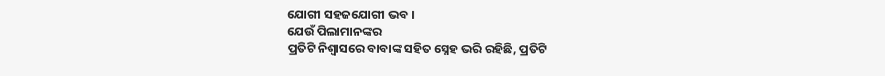ଯୋଗୀ ସହଜଯୋଗୀ ଭବ ।
ଯେଉଁ ପିଲାମାନଙ୍କର
ପ୍ରତିଟି ନିଶ୍ୱାସରେ ବାବାଙ୍କ ସହିତ ସ୍ନେହ ଭରି ରହିଛି, ପ୍ରତିଟି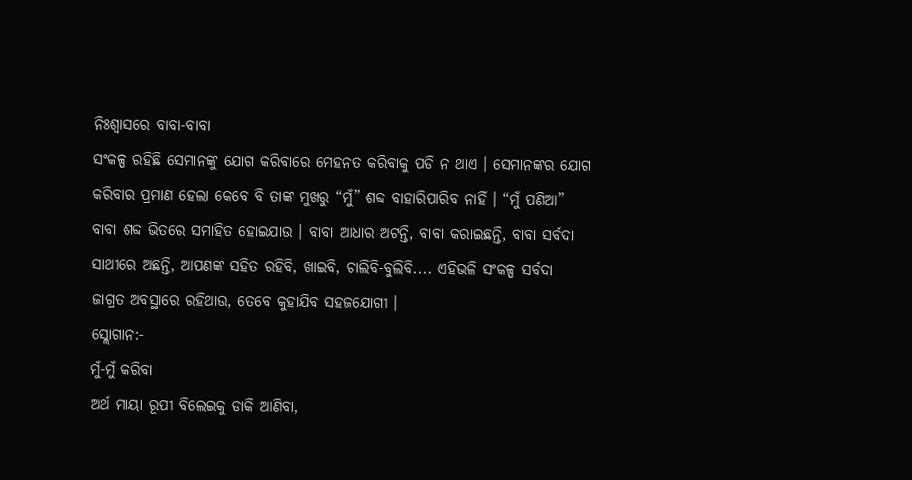ନିଃଶ୍ୱାସରେ ବାବା-ବାବା
ସଂକଳ୍ପ ରହିଛି ସେମାନଙ୍କୁ ଯୋଗ କରିବାରେ ମେହନତ କରିବାକୁ ପଡି ନ ଥାଏ । ସେମାନଙ୍କର ଯୋଗ
କରିବାର ପ୍ରମାଣ ହେଲା କେବେ ବି ତାଙ୍କ ମୁଖରୁ “ମୁଁ” ଶବ୍ଦ ବାହାରିପାରିବ ନାହିଁ । “ମୁଁ ପଣିଆ”
ବାବା ଶବ୍ଦ ଭିତରେ ସମାହିତ ହୋଇଯାଉ । ବାବା ଆଧାର ଅଟନ୍ତି, ବାବା କରାଇଛନ୍ତି, ବାବା ସର୍ବଦା
ସାଥୀରେ ଅଛନ୍ତି, ଆପଣଙ୍କ ସହିତ ରହିବି, ଖାଇବି, ଚାଲିବି-ବୁଲିବି.... ଏହିଭଳି ସଂକଳ୍ପ ସର୍ବଦା
ଜାଗ୍ରତ ଅବସ୍ଥାରେ ରହିଥାଉ, ତେବେ କୁହାଯିବ ସହଜଯୋଗୀ ।
ସ୍ଲୋଗାନ:-
ମୁଁ-ମୁଁ କରିବା
ଅର୍ଥ ମାୟା ରୂପୀ ବିଲେଇକୁ ଡାକି ଆଣିବା,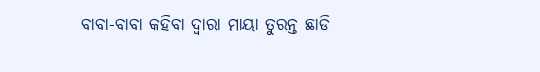ବାବା-ବାବା କହିବା ଦ୍ୱାରା ମାୟା ତୁରନ୍ତ ଛାଡି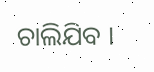ଚାଲିଯିବ ।